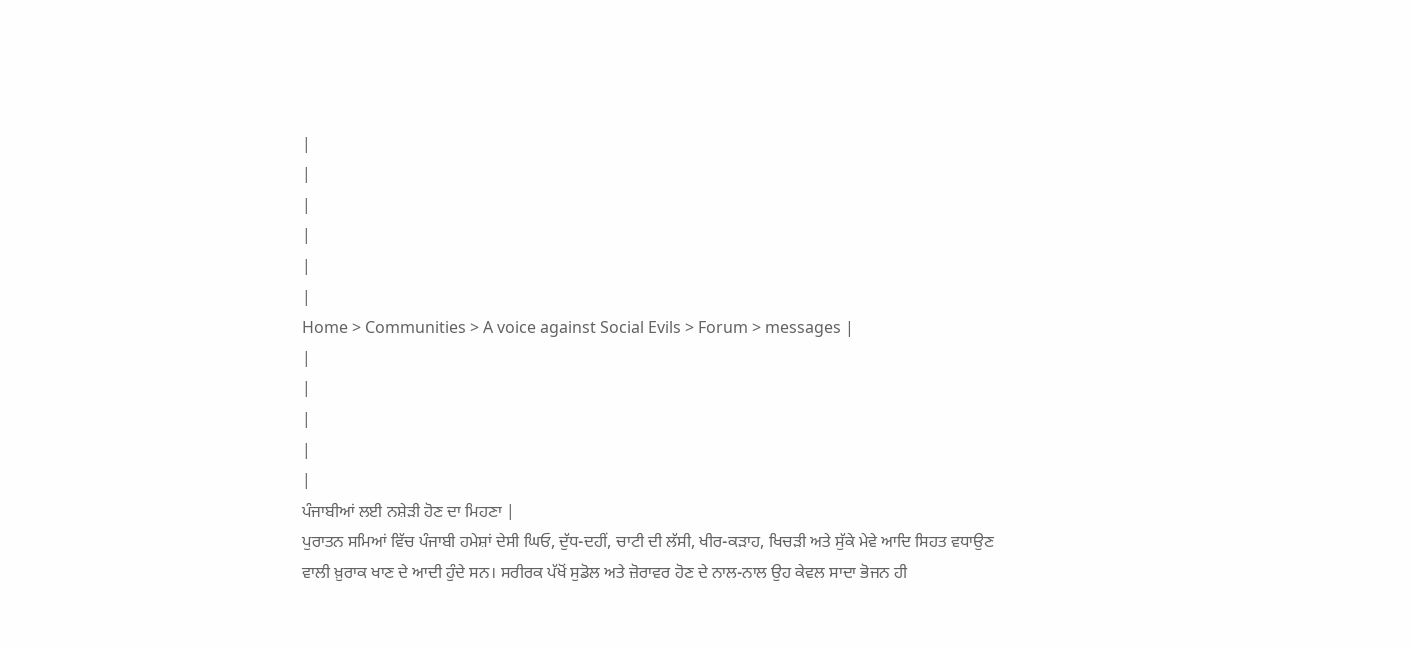|
|
|
|
|
|
Home > Communities > A voice against Social Evils > Forum > messages |
|
|
|
|
|
ਪੰਜਾਬੀਆਂ ਲਈ ਨਸ਼ੇੜੀ ਹੋਣ ਦਾ ਮਿਹਣਾ |
ਪੁਰਾਤਨ ਸਮਿਆਂ ਵਿੱਚ ਪੰਜਾਬੀ ਹਮੇਸ਼ਾਂ ਦੇਸੀ ਘਿਓ, ਦੁੱਧ-ਦਹੀਂ, ਚਾਟੀ ਦੀ ਲੱਸੀ, ਖੀਰ-ਕੜਾਹ, ਖਿਚੜੀ ਅਤੇ ਸੁੱਕੇ ਮੇਵੇ ਆਦਿ ਸਿਹਤ ਵਧਾਉਣ ਵਾਲੀ ਖ਼ੁਰਾਕ ਖਾਣ ਦੇ ਆਦੀ ਹੁੰਦੇ ਸਨ। ਸਰੀਰਕ ਪੱਖੋਂ ਸੁਡੋਲ ਅਤੇ ਜ਼ੋਰਾਵਰ ਹੋਣ ਦੇ ਨਾਲ-ਨਾਲ ਉਹ ਕੇਵਲ ਸਾਦਾ ਭੋਜਨ ਹੀ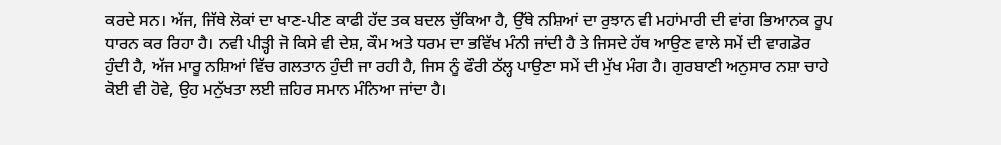ਕਰਦੇ ਸਨ। ਅੱਜ, ਜਿੱਥੇ ਲੋਕਾਂ ਦਾ ਖਾਣ-ਪੀਣ ਕਾਫੀ ਹੱਦ ਤਕ ਬਦਲ ਚੁੱਕਿਆ ਹੈ, ਉੱਥੇ ਨਸ਼ਿਆਂ ਦਾ ਰੁਝਾਨ ਵੀ ਮਹਾਂਮਾਰੀ ਦੀ ਵਾਂਗ ਭਿਆਨਕ ਰੂਪ ਧਾਰਨ ਕਰ ਰਿਹਾ ਹੈ। ਨਵੀ ਪੀੜ੍ਹੀ ਜੋ ਕਿਸੇ ਵੀ ਦੇਸ਼, ਕੌਮ ਅਤੇ ਧਰਮ ਦਾ ਭਵਿੱਖ ਮੰਨੀ ਜਾਂਦੀ ਹੈ ਤੇ ਜਿਸਦੇ ਹੱਥ ਆਉਣ ਵਾਲੇ ਸਮੇਂ ਦੀ ਵਾਗਡੋਰ ਹੁੰਦੀ ਹੈ, ਅੱਜ ਮਾਰੂ ਨਸ਼ਿਆਂ ਵਿੱਚ ਗਲਤਾਨ ਹੁੰਦੀ ਜਾ ਰਹੀ ਹੈ, ਜਿਸ ਨੂੰ ਫੌਰੀ ਠੱਲ੍ਹ ਪਾਉਣਾ ਸਮੇਂ ਦੀ ਮੁੱਖ ਮੰਗ ਹੈ। ਗੁਰਬਾਣੀ ਅਨੁਸਾਰ ਨਸ਼ਾ ਚਾਹੇ ਕੋਈ ਵੀ ਹੋਵੇ, ਉਹ ਮਨੁੱਖਤਾ ਲਈ ਜ਼ਹਿਰ ਸਮਾਨ ਮੰਨਿਆ ਜਾਂਦਾ ਹੈ।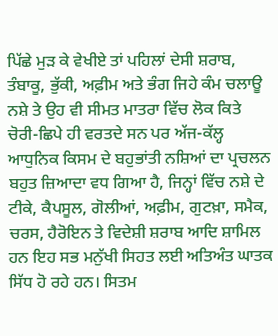ਪਿੱਛੇ ਮੁੜ ਕੇ ਵੇਖੀਏ ਤਾਂ ਪਹਿਲਾਂ ਦੇਸੀ ਸ਼ਰਾਬ, ਤੰਬਾਕੂ, ਭੁੱਕੀ, ਅਫ਼ੀਮ ਅਤੇ ਭੰਗ ਜਿਹੇ ਕੰਮ ਚਲਾਊ ਨਸ਼ੇ ਤੇ ਉਹ ਵੀ ਸੀਮਤ ਮਾਤਰਾ ਵਿੱਚ ਲੋਕ ਕਿਤੇ ਚੋਰੀ-ਛਿਪੇ ਹੀ ਵਰਤਦੇ ਸਨ ਪਰ ਅੱਜ-ਕੱਲ੍ਹ ਆਧੁਨਿਕ ਕਿਸਮ ਦੇ ਬਹੁਭਾਂਤੀ ਨਸ਼ਿਆਂ ਦਾ ਪ੍ਰਚਲਨ ਬਹੁਤ ਜ਼ਿਆਦਾ ਵਧ ਗਿਆ ਹੈ, ਜਿਨ੍ਹਾਂ ਵਿੱਚ ਨਸ਼ੇ ਦੇ ਟੀਕੇ, ਕੈਪਸੂਲ, ਗੋਲੀਆਂ, ਅਫ਼ੀਮ, ਗੁਟਖ਼ਾ, ਸਮੈਕ, ਚਰਸ, ਹੈਰੋਇਨ ਤੇ ਵਿਦੇਸ਼ੀ ਸ਼ਰਾਬ ਆਦਿ ਸ਼ਾਮਿਲ ਹਨ ਇਹ ਸਭ ਮਨੁੱਖੀ ਸਿਹਤ ਲਈ ਅਤਿਅੰਤ ਘਾਤਕ ਸਿੱਧ ਹੋ ਰਹੇ ਹਨ। ਸਿਤਮ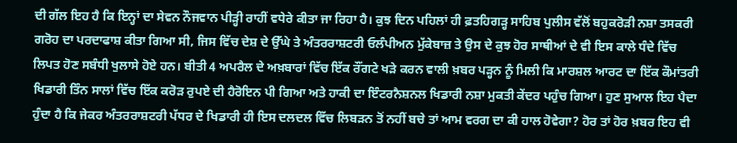ਦੀ ਗੱਲ ਇਹ ਹੈ ਕਿ ਇਨ੍ਹਾਂ ਦਾ ਸੇਵਨ ਨੌਜਵਾਨ ਪੀੜ੍ਹੀ ਰਾਹੀਂ ਵਧੇਰੇ ਕੀਤਾ ਜਾ ਰਿਹਾ ਹੈ। ਕੁਝ ਦਿਨ ਪਹਿਲਾਂ ਹੀ ਫ਼ਤਹਿਗੜ੍ਹ ਸਾਹਿਬ ਪੁਲੀਸ ਵੱਲੋਂ ਬਹੁਕਰੋੜੀ ਨਸ਼ਾ ਤਸਕਰੀ ਗਰੋਹ ਦਾ ਪਰਦਾਫਾਸ਼ ਕੀਤਾ ਗਿਆ ਸੀ, ਜਿਸ ਵਿੱਚ ਦੇਸ਼ ਦੇ ਉੱਘੇ ਤੇ ਅੰਤਰਰਾਸ਼ਟਰੀ ਓਲੰਪੀਅਨ ਮੁੱਕੇਬਾਜ਼ ਤੇ ਉਸ ਦੇ ਕੁਝ ਹੋਰ ਸਾਥੀਆਂ ਦੇ ਵੀ ਇਸ ਕਾਲੇ ਧੰਦੇ ਵਿੱਚ ਲਿਪਤ ਹੋਣ ਸਬੰਧੀ ਖੁਲਾਸੇ ਹੋਏ ਹਨ। ਬੀਤੀ 4 ਅਪਰੈਲ ਦੇ ਅਖ਼ਬਾਰਾਂ ਵਿੱਚ ਇੱਕ ਰੌਂਗਟੇ ਖੜੇ ਕਰਨ ਵਾਲੀ ਖ਼ਬਰ ਪੜ੍ਹਨ ਨੂੰ ਮਿਲੀ ਕਿ ਮਾਰਸ਼ਲ ਆਰਟ ਦਾ ਇੱਕ ਕੌਮਾਂਤਰੀ ਖਿਡਾਰੀ ਤਿੰਨ ਸਾਲਾਂ ਵਿੱਚ ਇੱਕ ਕਰੋੜ ਰੁਪਏ ਦੀ ਹੈਰੋਇਨ ਪੀ ਗਿਆ ਅਤੇ ਹਾਕੀ ਦਾ ਇੰਟਰਨੈਸ਼ਨਲ ਖਿਡਾਰੀ ਨਸ਼ਾ ਮੁਕਤੀ ਕੇਂਦਰ ਪਹੁੰਚ ਗਿਆ। ਹੁਣ ਸੁਆਲ ਇਹ ਪੈਦਾ ਹੁੰਦਾ ਹੈ ਕਿ ਜੇਕਰ ਅੰਤਰਰਾਸ਼ਟਰੀ ਪੱਧਰ ਦੇ ਖਿਡਾਰੀ ਹੀ ਇਸ ਦਲਦਲ ਵਿੱਚ ਲਿਬੜਨ ਤੋਂ ਨਹੀਂ ਬਚੇ ਤਾਂ ਆਮ ਵਰਗ ਦਾ ਕੀ ਹਾਲ ਹੋਵੇਗਾ? ਹੋਰ ਤਾਂ ਹੋਰ ਖ਼ਬਰ ਇਹ ਵੀ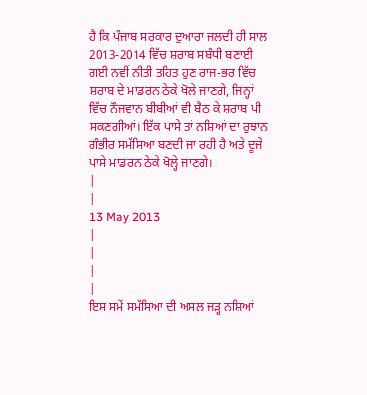ਹੈ ਕਿ ਪੰਜਾਬ ਸਰਕਾਰ ਦੁਆਰਾ ਜਲਦੀ ਹੀ ਸਾਲ 2013-2014 ਵਿੱਚ ਸ਼ਰਾਬ ਸਬੰਧੀ ਬਣਾਈ ਗਈ ਨਵੀਂ ਨੀਤੀ ਤਹਿਤ ਹੁਣ ਰਾਜ-ਭਰ ਵਿੱਚ ਸ਼ਰਾਬ ਦੇ ਮਾਡਰਨ ਠੇਕੇ ਖੋਲੇ ਜਾਣਗੇ, ਜਿਨ੍ਹਾਂ ਵਿੱਚ ਨੌਜਵਾਨ ਬੀਬੀਆਂ ਵੀ ਬੈਠ ਕੇ ਸ਼ਰਾਬ ਪੀ ਸਕਣਗੀਆਂ। ਇੱਕ ਪਾਸੇ ਤਾਂ ਨਸ਼ਿਆਂ ਦਾ ਰੁਝਾਨ ਗੰਭੀਰ ਸਮੱਸਿਆ ਬਣਦੀ ਜਾ ਰਹੀ ਹੈ ਅਤੇ ਦੂਜੇ ਪਾਸੇ ਮਾਡਰਨ ਠੇਕੇ ਖੋਲ੍ਹੇ ਜਾਣਗੇ।
|
|
13 May 2013
|
|
|
|
ਇਸ ਸਮੇਂ ਸਮੱਸਿਆ ਦੀ ਅਸਲ ਜੜ੍ਹ ਨਸ਼ਿਆਂ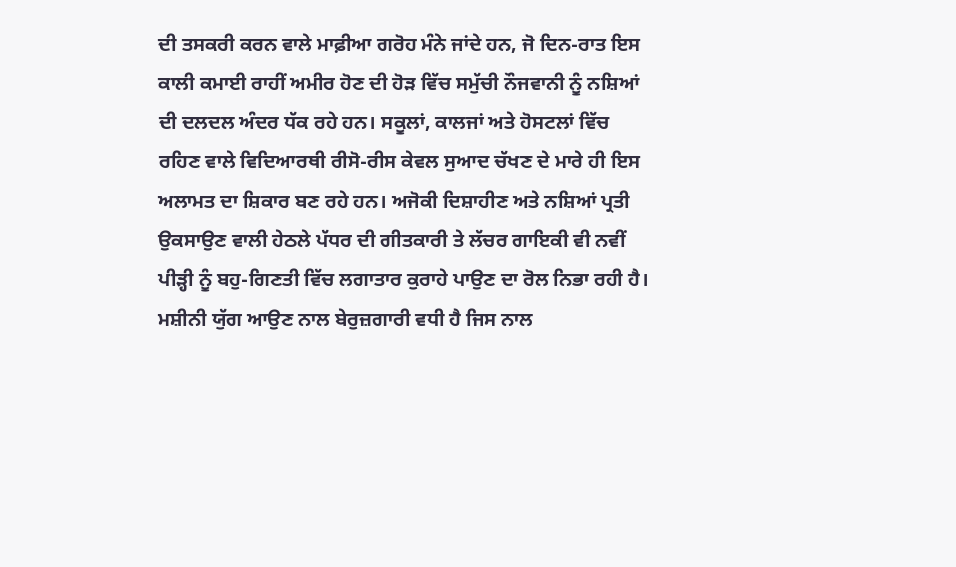ਦੀ ਤਸਕਰੀ ਕਰਨ ਵਾਲੇ ਮਾਫ਼ੀਆ ਗਰੋਹ ਮੰਨੇ ਜਾਂਦੇ ਹਨ, ਜੋ ਦਿਨ-ਰਾਤ ਇਸ ਕਾਲੀ ਕਮਾਈ ਰਾਹੀਂ ਅਮੀਰ ਹੋਣ ਦੀ ਹੋੜ ਵਿੱਚ ਸਮੁੱਚੀ ਨੌਜਵਾਨੀ ਨੂੰ ਨਸ਼ਿਆਂ ਦੀ ਦਲਦਲ ਅੰਦਰ ਧੱਕ ਰਹੇ ਹਨ। ਸਕੂਲਾਂ, ਕਾਲਜਾਂ ਅਤੇ ਹੋਸਟਲਾਂ ਵਿੱਚ ਰਹਿਣ ਵਾਲੇ ਵਿਦਿਆਰਥੀ ਰੀਸੋ-ਰੀਸ ਕੇਵਲ ਸੁਆਦ ਚੱਖਣ ਦੇ ਮਾਰੇ ਹੀ ਇਸ ਅਲਾਮਤ ਦਾ ਸ਼ਿਕਾਰ ਬਣ ਰਹੇ ਹਨ। ਅਜੋਕੀ ਦਿਸ਼ਾਹੀਣ ਅਤੇ ਨਸ਼ਿਆਂ ਪ੍ਰਤੀ ਉਕਸਾਉਣ ਵਾਲੀ ਹੇਠਲੇ ਪੱਧਰ ਦੀ ਗੀਤਕਾਰੀ ਤੇ ਲੱਚਰ ਗਾਇਕੀ ਵੀ ਨਵੀਂ ਪੀੜ੍ਹੀ ਨੂੰ ਬਹੁ-ਗਿਣਤੀ ਵਿੱਚ ਲਗਾਤਾਰ ਕੁਰਾਹੇ ਪਾਉਣ ਦਾ ਰੋਲ ਨਿਭਾ ਰਹੀ ਹੈ। ਮਸ਼ੀਨੀ ਯੁੱਗ ਆਉਣ ਨਾਲ ਬੇਰੁਜ਼ਗਾਰੀ ਵਧੀ ਹੈ ਜਿਸ ਨਾਲ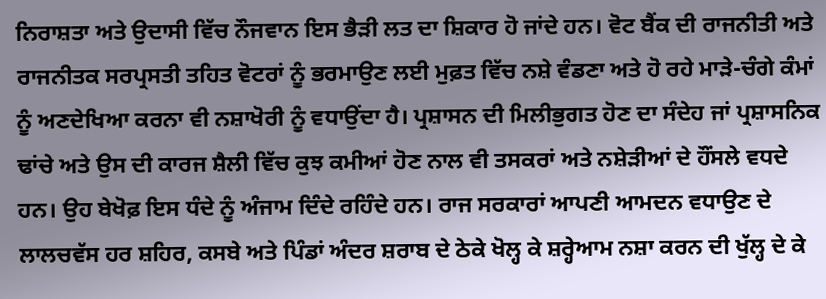ਨਿਰਾਸ਼ਤਾ ਅਤੇ ਉਦਾਸੀ ਵਿੱਚ ਨੌਜਵਾਨ ਇਸ ਭੈੜੀ ਲਤ ਦਾ ਸ਼ਿਕਾਰ ਹੋ ਜਾਂਦੇ ਹਨ। ਵੋਟ ਬੈਂਕ ਦੀ ਰਾਜਨੀਤੀ ਅਤੇ ਰਾਜਨੀਤਕ ਸਰਪ੍ਰਸਤੀ ਤਹਿਤ ਵੋਟਰਾਂ ਨੂੰ ਭਰਮਾਉਣ ਲਈ ਮੁਫ਼ਤ ਵਿੱਚ ਨਸ਼ੇ ਵੰਡਣਾ ਅਤੇ ਹੋ ਰਹੇ ਮਾੜੇ-ਚੰਗੇ ਕੰਮਾਂ ਨੂੰ ਅਣਦੇਖਿਆ ਕਰਨਾ ਵੀ ਨਸ਼ਾਖੋਰੀ ਨੂੰ ਵਧਾਉਂਦਾ ਹੈ। ਪ੍ਰਸ਼ਾਸਨ ਦੀ ਮਿਲੀਭੁਗਤ ਹੋਣ ਦਾ ਸੰਦੇਹ ਜਾਂ ਪ੍ਰਸ਼ਾਸਨਿਕ ਢਾਂਚੇ ਅਤੇ ਉਸ ਦੀ ਕਾਰਜ ਸ਼ੈਲੀ ਵਿੱਚ ਕੁਝ ਕਮੀਆਂ ਹੋਣ ਨਾਲ ਵੀ ਤਸਕਰਾਂ ਅਤੇ ਨਸ਼ੇੜੀਆਂ ਦੇ ਹੌਂਸਲੇ ਵਧਦੇ ਹਨ। ਉਹ ਬੇਖੋਫ਼ ਇਸ ਧੰਦੇ ਨੂੰ ਅੰਜਾਮ ਦਿੰਦੇ ਰਹਿੰਦੇ ਹਨ। ਰਾਜ ਸਰਕਾਰਾਂ ਆਪਣੀ ਆਮਦਨ ਵਧਾਉਣ ਦੇ ਲਾਲਚਵੱਸ ਹਰ ਸ਼ਹਿਰ, ਕਸਬੇ ਅਤੇ ਪਿੰਡਾਂ ਅੰਦਰ ਸ਼ਰਾਬ ਦੇ ਠੇਕੇ ਖੋਲ੍ਹ ਕੇ ਸ਼ਰ੍ਹੇਆਮ ਨਸ਼ਾ ਕਰਨ ਦੀ ਖੁੱਲ੍ਹ ਦੇ ਕੇ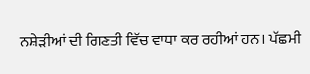ਨਸ਼ੇੜੀਆਂ ਦੀ ਗਿਣਤੀ ਵਿੱਚ ਵਾਧਾ ਕਰ ਰਹੀਆਂ ਹਨ। ਪੱਛਮੀ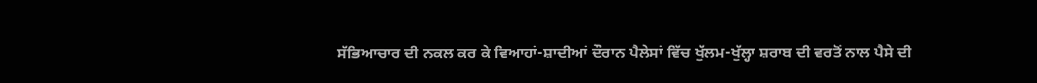ਸੱਭਿਆਚਾਰ ਦੀ ਨਕਲ ਕਰ ਕੇ ਵਿਆਹਾਂ-ਸ਼ਾਦੀਆਂ ਦੌਰਾਨ ਪੈਲੇਸਾਂ ਵਿੱਚ ਖੁੱਲਮ-ਖੁੱਲ੍ਹਾ ਸ਼ਰਾਬ ਦੀ ਵਰਤੋਂ ਨਾਲ ਪੈਸੇ ਦੀ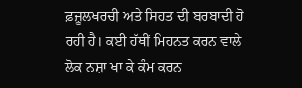ਫ਼ਜ਼ੂਲਖਰਚੀ ਅਤੇ ਸਿਹਤ ਦੀ ਬਰਬਾਦੀ ਹੋ ਰਹੀ ਹੈ। ਕਈ ਹੱਥੀਂ ਮਿਹਨਤ ਕਰਨ ਵਾਲੇ ਲੋਕ ਨਸ਼ਾ ਖਾ ਕੇ ਕੰਮ ਕਰਨ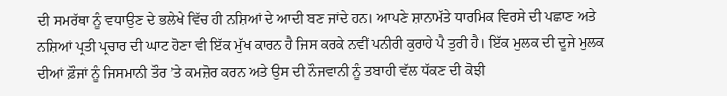ਦੀ ਸਮਰੱਥਾ ਨੂੰ ਵਧਾਉਣ ਦੇ ਭਲੇਖੇ ਵਿੱਚ ਹੀ ਨਸ਼ਿਆਂ ਦੇ ਆਦੀ ਬਣ ਜਾਂਦੇ ਹਨ। ਆਪਣੇ ਸ਼ਾਨਾਮੱਤੇ ਧਾਰਮਿਕ ਵਿਰਸੇ ਦੀ ਪਛਾਣ ਅਤੇ ਨਸ਼ਿਆਂ ਪ੍ਰਤੀ ਪ੍ਰਚਾਰ ਦੀ ਘਾਟ ਹੋਣਾ ਵੀ ਇੱਕ ਮੁੱਖ ਕਾਰਨ ਹੈ ਜਿਸ ਕਰਕੇ ਨਵੀਂ ਪਨੀਰੀ ਕੁਰਾਹੇ ਪੈ ਤੁਰੀ ਹੈ। ਇੱਕ ਮੁਲਕ ਦੀ ਦੂਜੇ ਮੁਲਕ ਦੀਆਂ ਫ਼ੌਜਾਂ ਨੂੰ ਜਿਸਮਾਨੀ ਤੌਰ ’ਤੇ ਕਮਜ਼ੋਰ ਕਰਨ ਅਤੇ ਉਸ ਦੀ ਨੌਜਵਾਨੀ ਨੂੰ ਤਬਾਹੀ ਵੱਲ ਧੱਕਣ ਦੀ ਕੋਝੀ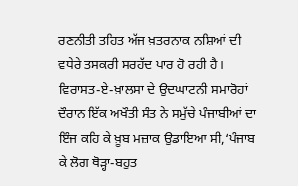ਰਣਨੀਤੀ ਤਹਿਤ ਅੱਜ ਖ਼ਤਰਨਾਕ ਨਸ਼ਿਆਂ ਦੀ ਵਧੇਰੇ ਤਸਕਰੀ ਸਰਹੱਦ ਪਾਰ ਹੋ ਰਹੀ ਹੈ। ਵਿਰਾਸਤ-ਏ-ਖ਼ਾਲਸਾ ਦੇ ਉਦਘਾਟਨੀ ਸਮਾਰੋਹਾਂ ਦੌਰਾਨ ਇੱਕ ਅਖੌਤੀ ਸੰਤ ਨੇ ਸਮੁੱਚੇ ਪੰਜਾਬੀਆਂ ਦਾ ਇੰਜ ਕਹਿ ਕੇ ਖ਼ੂਬ ਮਜ਼ਾਕ ਉਡਾਇਆ ਸੀ,‘ਪੰਜਾਬ ਕੇ ਲੋਗ ਥੋੜ੍ਹਾ-ਬਹੁਤ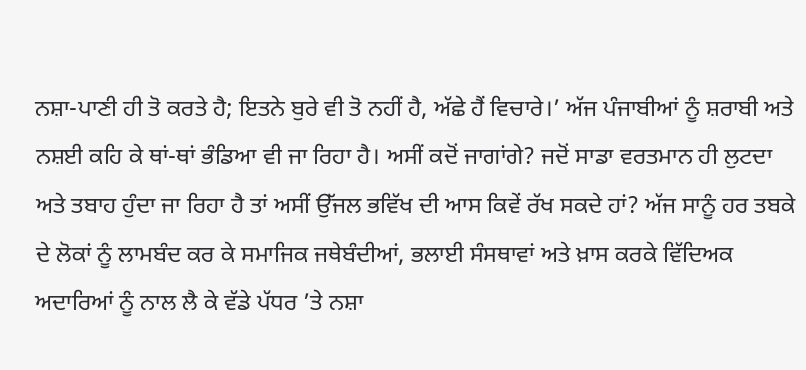ਨਸ਼ਾ-ਪਾਣੀ ਹੀ ਤੋ ਕਰਤੇ ਹੈ; ਇਤਨੇ ਬੁਰੇ ਵੀ ਤੋ ਨਹੀਂ ਹੈ, ਅੱਛੇ ਹੈਂ ਵਿਚਾਰੇ।’ ਅੱਜ ਪੰਜਾਬੀਆਂ ਨੂੰ ਸ਼ਰਾਬੀ ਅਤੇ ਨਸ਼ਈ ਕਹਿ ਕੇ ਥਾਂ-ਥਾਂ ਭੰਡਿਆ ਵੀ ਜਾ ਰਿਹਾ ਹੈ। ਅਸੀਂ ਕਦੋਂ ਜਾਗਾਂਗੇ? ਜਦੋਂ ਸਾਡਾ ਵਰਤਮਾਨ ਹੀ ਲੁਟਦਾ ਅਤੇ ਤਬਾਹ ਹੁੰਦਾ ਜਾ ਰਿਹਾ ਹੈ ਤਾਂ ਅਸੀਂ ਉੱਜਲ ਭਵਿੱਖ ਦੀ ਆਸ ਕਿਵੇਂ ਰੱਖ ਸਕਦੇ ਹਾਂ? ਅੱਜ ਸਾਨੂੰ ਹਰ ਤਬਕੇ ਦੇ ਲੋਕਾਂ ਨੂੰ ਲਾਮਬੰਦ ਕਰ ਕੇ ਸਮਾਜਿਕ ਜਥੇਬੰਦੀਆਂ, ਭਲਾਈ ਸੰਸਥਾਵਾਂ ਅਤੇ ਖ਼ਾਸ ਕਰਕੇ ਵਿੱਦਿਅਕ ਅਦਾਰਿਆਂ ਨੂੰ ਨਾਲ ਲੈ ਕੇ ਵੱਡੇ ਪੱਧਰ ’ਤੇ ਨਸ਼ਾ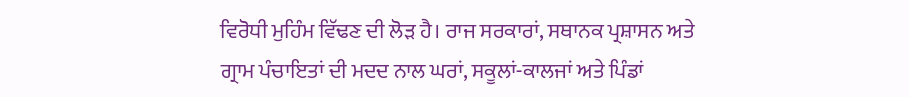ਵਿਰੋਧੀ ਮੁਹਿੰਮ ਵਿੱਢਣ ਦੀ ਲੋੜ ਹੈ। ਰਾਜ ਸਰਕਾਰਾਂ, ਸਥਾਨਕ ਪ੍ਰਸ਼ਾਸਨ ਅਤੇ ਗ੍ਰਾਮ ਪੰਚਾਇਤਾਂ ਦੀ ਮਦਦ ਨਾਲ ਘਰਾਂ, ਸਕੂਲਾਂ-ਕਾਲਜਾਂ ਅਤੇ ਪਿੰਡਾਂ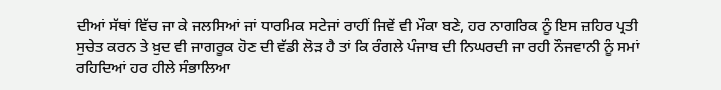ਦੀਆਂ ਸੱਥਾਂ ਵਿੱਚ ਜਾ ਕੇ ਜਲਸਿਆਂ ਜਾਂ ਧਾਰਮਿਕ ਸਟੇਜਾਂ ਰਾਹੀਂ ਜਿਵੇਂ ਵੀ ਮੌਕਾ ਬਣੇ, ਹਰ ਨਾਗਰਿਕ ਨੂੰ ਇਸ ਜ਼ਹਿਰ ਪ੍ਰਤੀ ਸੁਚੇਤ ਕਰਨ ਤੇ ਖ਼ੁਦ ਵੀ ਜਾਗਰੂਕ ਹੋਣ ਦੀ ਵੱਡੀ ਲੋੜ ਹੈ ਤਾਂ ਕਿ ਰੰਗਲੇ ਪੰਜਾਬ ਦੀ ਨਿਘਰਦੀ ਜਾ ਰਹੀ ਨੌਜਵਾਨੀ ਨੂੰ ਸਮਾਂ ਰਹਿਦਿਆਂ ਹਰ ਹੀਲੇ ਸੰਭਾਲਿਆ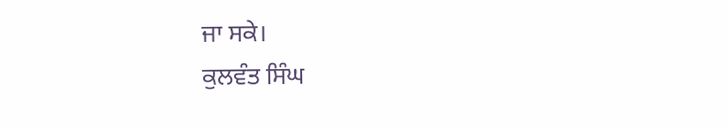ਜਾ ਸਕੇ।
ਕੁਲਵੰਤ ਸਿੰਘ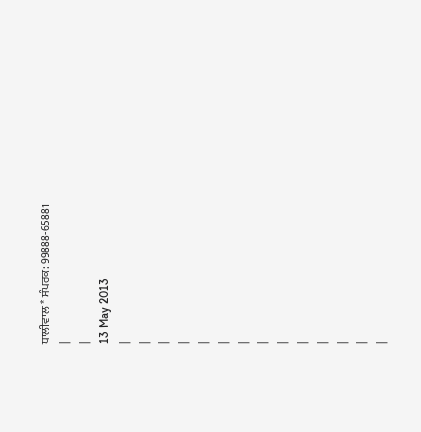ਧਾਲੀਵਾਲ * ਸੰਪਰਕ: 99888-65881
|
|
13 May 2013
|
|
|
|
|
|
|
|
|
|
|
|
|
|